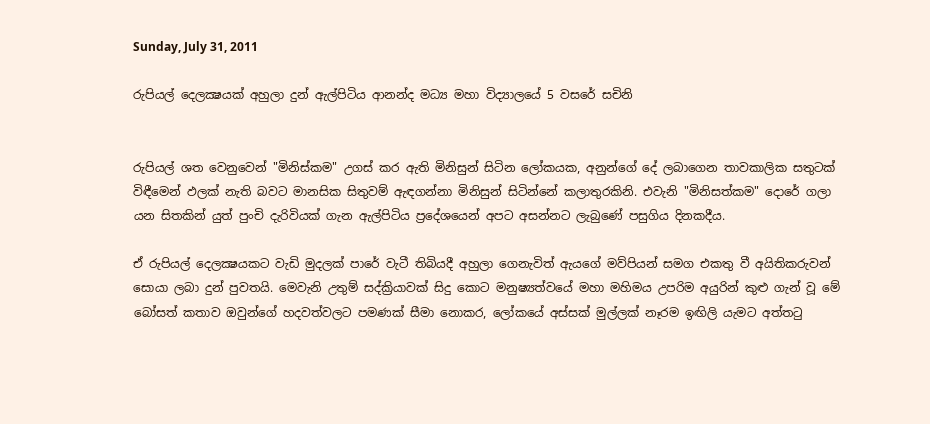Sunday, July 31, 2011

රුපියල් දෙලක්‍ෂයක් අහුලා දුන් ඇල්පිටිය ආනන්ද මධ්‍ය මහා විද්‍යාලයේ 5 වසරේ සචිනි


රුපියල් ශත වෙනුවෙන් "මිනිස්‌කම" උගස්‌ කර ඇති මිනිසුන් සිටින ලෝකයක, අනුන්ගේ දේ ලබාගෙන තාවකාලික සතුටක්‌ විඳීමෙන් ඵලක්‌ නැති බවට මානසික සිතුවම් ඇඳගන්නා මිනිසුන් සිටින්නේ කලාතුරකිනි. එවැනි "මිනිසත්කම" දොරේ ගලා යන සිතකින් යුත් පුංචි දැරිවියක්‌ ගැන ඇල්පිටිය ප්‍රදේශයෙන් අපට අසන්නට ලැබුණේ පසුගිය දිනකදීය.

ඒ රුපියල් දෙලක්‍ෂයකට වැඩි මුදලක්‌ පාරේ වැටී තිබියදී අහුලා ගෙනැවිත් ඇයගේ මව්පියන් සමග එකතු වී අයිතිකරුවන් සොයා ලබා දුන් පුවතයි. මෙවැනි උතුම් සද්ක්‍රියාවක්‌ සිදු කොට මනුෂ්‍යත්වයේ මහා මහිමය උපරිම අයුරින් කුළු ගැන් වූ මේ බෝසත් කතාව ඔවුන්ගේ හදවත්වලට පමණක්‌ සීමා නොකර, ලෝකයේ අස්‌සක්‌ මුල්ලක්‌ නෑරම ඉඟිලි යැමට අත්තටු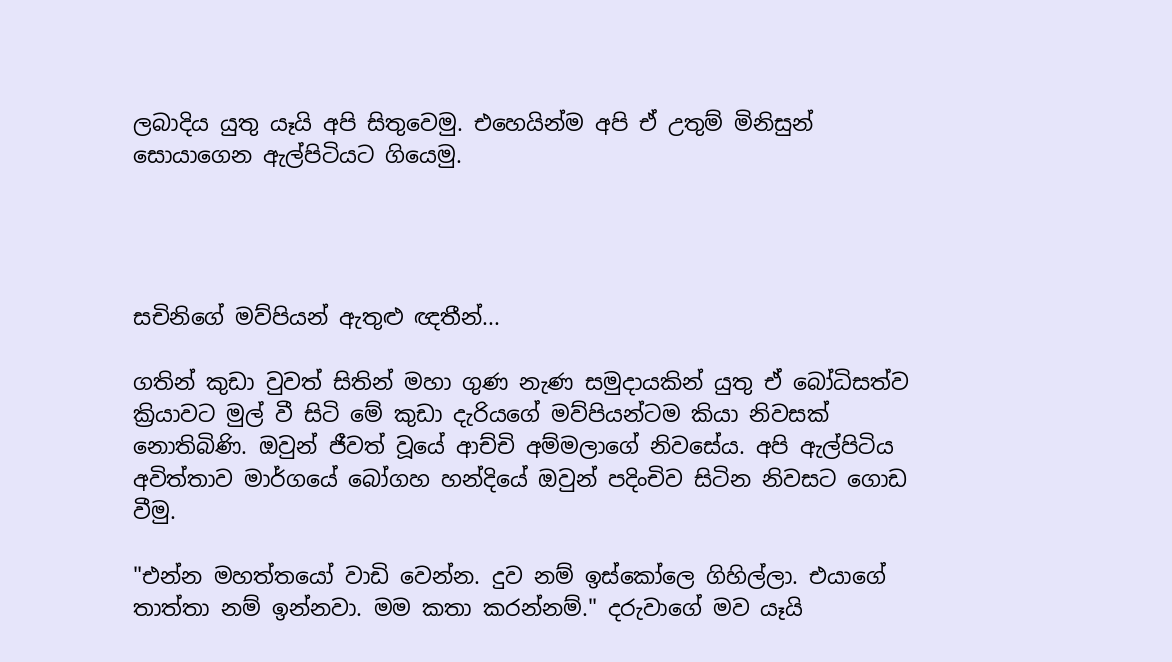ලබාදිය යුතු යෑයි අපි සිතුවෙමු. එහෙයින්ම අපි ඒ උතුම් මිනිසුන් සොයාගෙන ඇල්පිටියට ගියෙමු.




සචිනිගේ මව්පියන් ඇතුළු ඥතීන්...

ගතින් කුඩා වුවත් සිතින් මහා ගුණ නැණ සමුදායකින් යුතු ඒ බෝධිසත්ව ක්‍රියාවට මුල් වී සිටි මේ කුඩා දැරියගේ මව්පියන්ටම කියා නිවසක්‌ නොතිබිණි. ඔවුන් ජීවත් වූයේ ආච්චි අම්මලාගේ නිවසේය. අපි ඇල්පිටිය අවිත්තාව මාර්ගයේ බෝගහ හන්දියේ ඔවුන් පදිංචිව සිටින නිවසට ගොඩ වීමු.

"එන්න මහත්තයෝ වාඩි වෙන්න. දුව නම් ඉස්‌කෝලෙ ගිහිල්ලා. එයාගේ තාත්තා නම් ඉන්නවා. මම කතා කරන්නම්." දරුවාගේ මව යෑයි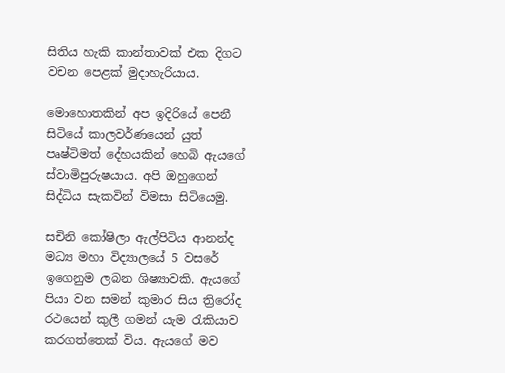සිතිය හැකි කාන්තාවක්‌ එක දිගට වචන පෙළක්‌ මුදාහැරියාය.

මොහොතකින් අප ඉදිරියේ පෙනී සිටියේ කාලවර්ණයෙන් යුත් පෘෂ්ටිමත් දේහයකින් හෙබි ඇයගේ ස්‌වාමිපුරුෂයාය. අපි ඔහුගෙන් සිද්ධිය සැකවින් විමසා සිටියෙමු.

සචිනි කෝෂිලා ඇල්පිටිය ආනන්ද මධ්‍ය මහා විද්‍යාලයේ 5 වසරේ ඉගෙනුම ලබන ශිෂ්‍යාවකි. ඇයගේ පියා වන සමන් කුමාර සිය ත්‍රිරෝද රථයෙන් කුලී ගමන් යැම රැකියාව කරගත්තෙක්‌ විය. ඇයගේ මව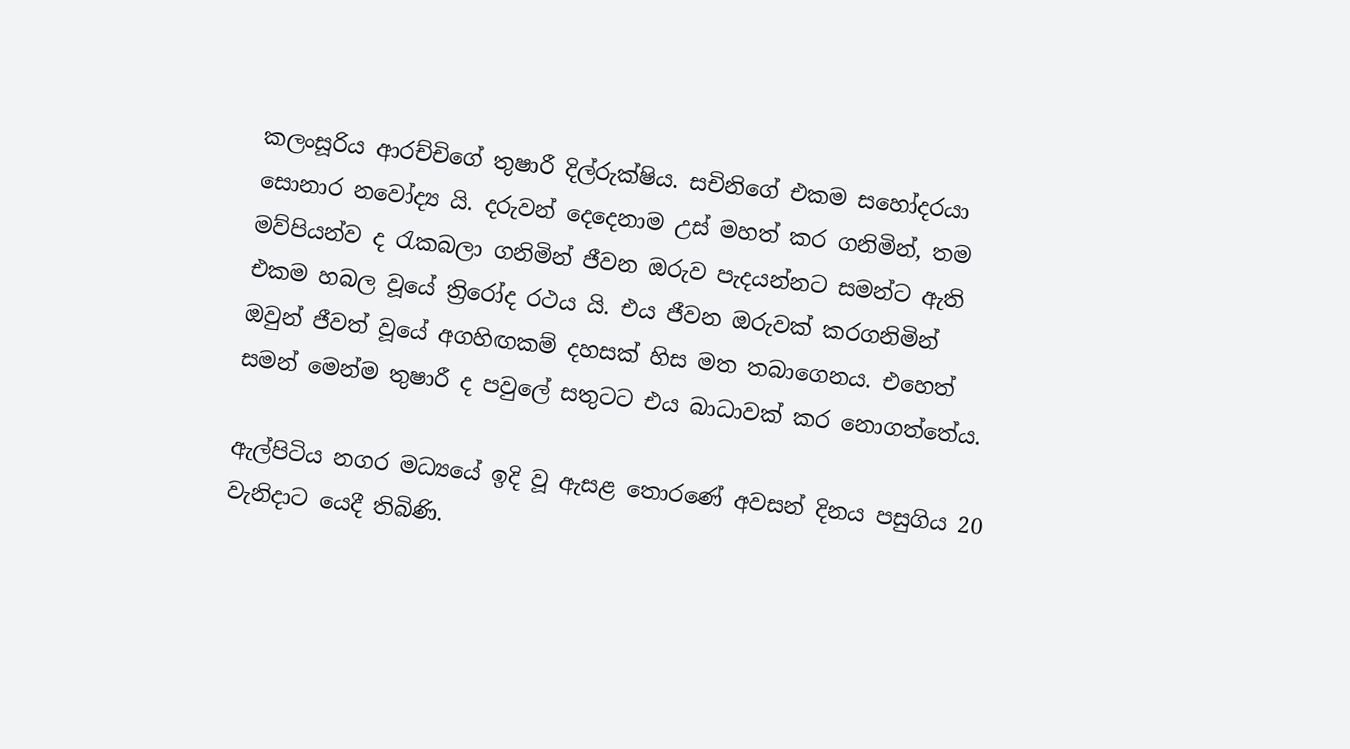කලංසූරිය ආරච්චිගේ තුෂාරී දිල්රුක්‌ෂිය. සචිනිගේ එකම සහෝදරයා සොනාර නවෝද්‍ය යි. දරුවන් දෙදෙනාම උස්‌ මහත් කර ගනිමින්, තම මව්පියන්ව ද රැකබලා ගනිමින් ජීවන ඔරුව පැදයන්නට සමන්ට ඇති එකම හබල වූයේ ත්‍රිරෝද රථය යි. එය ජීවන ඔරුවක්‌ කරගනිමින් ඔවුන් ජීවත් වූයේ අගහිඟකම් දහසක්‌ හිස මත තබාගෙනය. එහෙත් සමන් මෙන්ම තුෂාරී ද පවුලේ සතුටට එය බාධාවක්‌ කර නොගත්තේය.

ඇල්පිටිය නගර මධ්‍යයේ ඉදි වූ ඇසළ තොරණේ අවසන් දිනය පසුගිය 20 වැනිදාට යෙදී තිබිණි.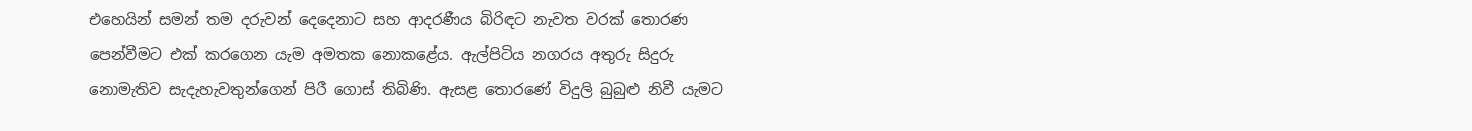එහෙයින් සමන් තම දරුවන් දෙදෙනාට සහ ආදරණීය බිරිඳට නැවත වරක්‌ තොරණ පෙන්වීමට එක්‌ කරගෙන යැම අමතක නොකළේය. ඇල්පිටිය නගරය අතුරු සිදුරු නොමැතිව සැදැහැවතුන්ගෙන් පිරී ගොස්‌ තිබිණි. ඇසළ තොරණේ විදුලි බුබුළු නිවී යැමට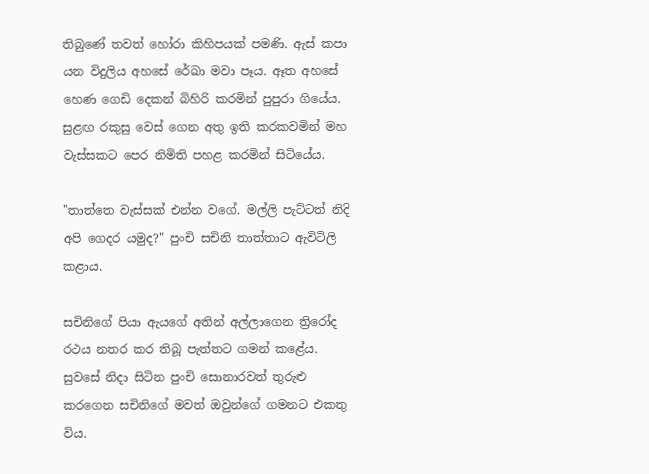තිබුණේ තවත් හෝරා කිහිපයක්‌ පමණි. ඇස්‌ කපා යන විදුලිය අහසේ රේඛා මවා පෑය. ඈත අහසේ හෙණ ගෙඩි දෙකන් බිහිරි කරමින් පුපුරා ගියේය. සුළඟ රකුසු වෙස්‌ ගෙන අතු ඉති කරකවමින් මහ වැස්‌සකට පෙර නිමිති පහළ කරමින් සිටියේය.

"තාත්තෙ වැස්‌සක්‌ එන්න වගේ. මල්ලි පැට්‌ටත් නිදි අපි ගෙදර යමුද?" පුංචි සචිනි තාත්තාට ඇවිටිලි කළාය.

සචිනිගේ පියා ඇයගේ අතින් අල්ලාගෙන ත්‍රිරෝද රථය නතර කර තිබූ පැත්තට ගමන් කළේය. සුවසේ නිදා සිටින පුංචි සොනාරවත් තුරුළු කරගෙන සචිනිගේ මවත් ඔවුන්ගේ ගමනට එකතු විය.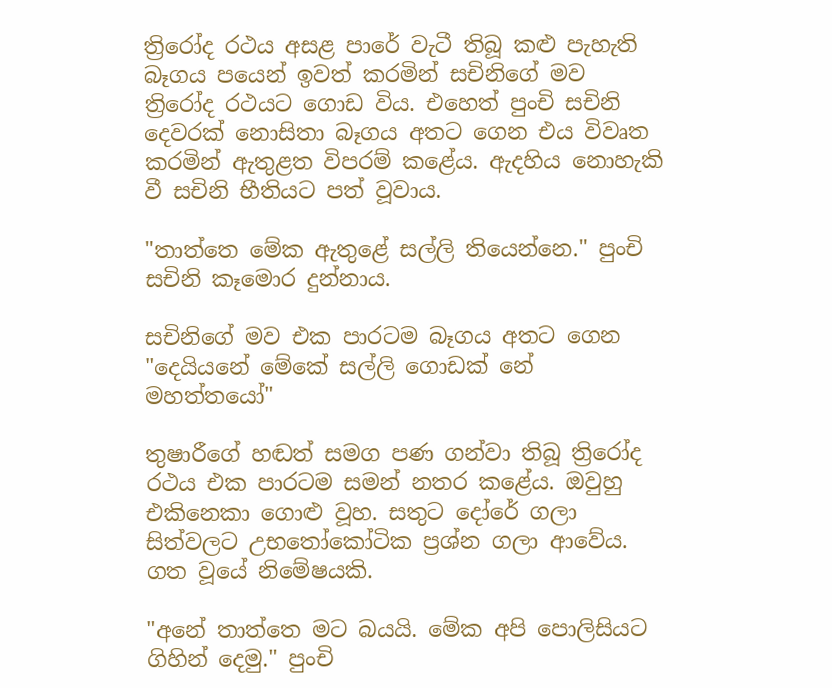ත්‍රිරෝද රථය අසළ පාරේ වැටී තිබූ කළු පැහැති බෑගය පයෙන් ඉවත් කරමින් සචිනිගේ මව ත්‍රිරෝද රථයට ගොඩ විය. එහෙත් පුංචි සචිනි දෙවරක්‌ නොසිතා බෑගය අතට ගෙන එය විවෘත කරමින් ඇතුළත විපරම් කළේය. ඇදහිය නොහැකි වී සචිනි භීතියට පත් වූවාය.

"තාත්තෙ මේක ඇතුළේ සල්ලි තියෙන්නෙ." පුංචි සචිනි කෑමොර දුන්නාය.

සචිනිගේ මව එක පාරටම බෑගය අතට ගෙන "දෙයියනේ මේකේ සල්ලි ගොඩක්‌ නේ මහත්තයෝ"

තුෂාරීගේ හඬත් සමග පණ ගන්වා තිබූ ත්‍රිරෝද රථය එක පාරටම සමන් නතර කළේය. ඔවුහු එකිනෙකා ගොළු වූහ. සතුට දෝරේ ගලා සිත්වලට උභතෝකෝටික ප්‍රශ්න ගලා ආවේය. ගත වූයේ නිමේෂයකි.

"අනේ තාත්තෙ මට බයයි. මේක අපි පොලිසියට ගිහින් දෙමු." පුංචි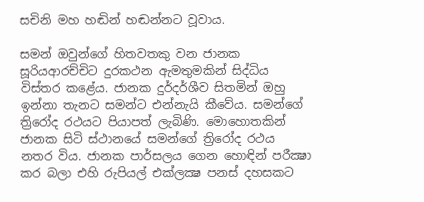සචිනි මහ හඬින් හඬන්නට වූවාය.

සමන් ඔවුන්ගේ හිතවතකු වන ජානක සූරියආරච්චිට දුරකථන ඇමතුමකින් සිද්ධිය විස්‌තර කළේය. ජානක දුර්දර්ශීව සිතමින් ඔහු ඉන්නා තැනට සමන්ට එන්නැයි කීවේය. සමන්ගේ ත්‍රිරෝද රථයට පියාපත් ලැබිණි. මොහොතකින් ජානක සිටි ස්‌ථානයේ සමන්ගේ ත්‍රිරෝද රථය නතර විය. ජානක පාර්සලය ගෙන හොඳින් පරීක්‍ෂා කර බලා එහි රුපියල් එක්‌ලක්‍ෂ පනස්‌ දහසකට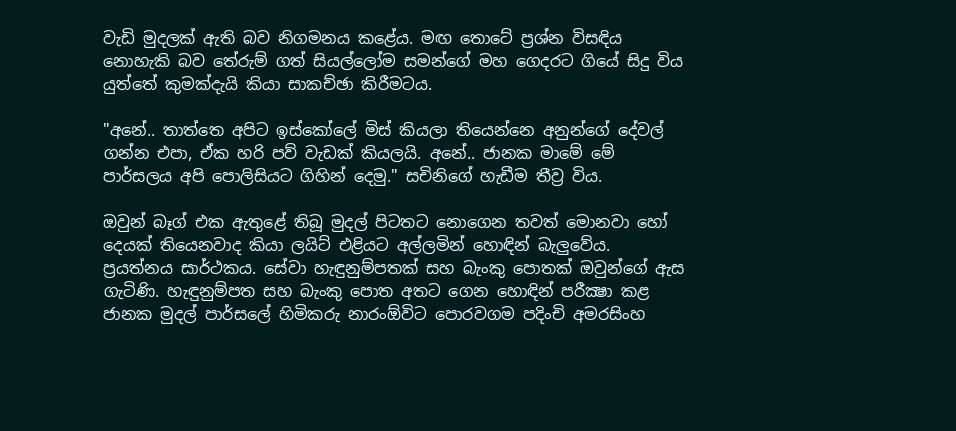වැඩි මුදලක්‌ ඇති බව නිගමනය කළේය. මඟ තොටේ ප්‍රශ්න විසඳිය නොහැකි බව තේරුම් ගත් සියල්ලෝම සමන්ගේ මහ ගෙදරට ගියේ සිදු විය යුත්තේ කුමක්‌දැයි කියා සාකච්ඡා කිරීමටය.

"අනේ.. තාත්තෙ අපිට ඉස්‌කෝලේ මිස්‌ කියලා තියෙන්නෙ අනුන්ගේ දේවල් ගන්න එපා, ඒක හරි පව් වැඩක්‌ කියලයි. අනේ.. ජානක මාමේ මේ පාර්සලය අපි පොලිසියට ගිහින් දෙමු." සචිනිගේ හැඩීම තීව්‍ර විය.

ඔවුන් බෑග් එක ඇතුළේ තිබූ මුදල් පිටතට නොගෙන තවත් මොනවා හෝ දෙයක්‌ තියෙනවාද කියා ලයිට්‌ එළියට අල්ලමින් හොඳින් බැලුවේය. ප්‍රයත්නය සාර්ථකය. සේවා හැඳුනුම්පතක්‌ සහ බැංකු පොතක්‌ ඔවුන්ගේ ඇස ගැටිණි. හැඳුනුම්පත සහ බැංකු පොත අතට ගෙන හොඳින් පරීක්‍ෂා කළ ජානක මුදල් පාර්සලේ හිමිකරු නාරංඕවිට පොරවගම පදිංචි අමරසිංහ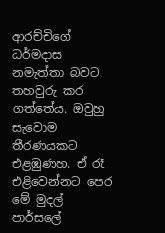ආරච්චිගේ ධර්මදාස නමැත්තා බවට තහවුරු කර ගත්තේය. ඔවුහු සැවොම තීරණයකට එළඹුණහ. ඒ රෑ එළිවෙන්නට පෙර මේ මුදල් පාර්සලේ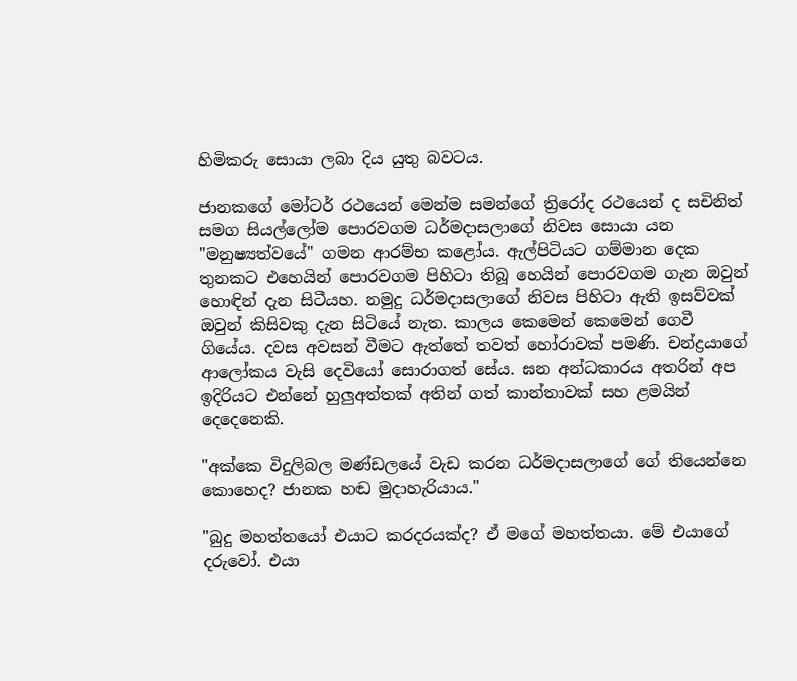හිමිකරු සොයා ලබා දිය යුතු බවටය.

ජානකගේ මෝටර් රථයෙන් මෙන්ම සමන්ගේ ත්‍රිරෝද රථයෙන් ද සචිනිත් සමග සියල්ලෝම පොරවගම ධර්මදාසලාගේ නිවස සොයා යන "මනුෂ්‍යත්වයේ" ගමන ආරම්භ කළෝය. ඇල්පිටියට ගම්මාන දෙක තුනකට එහෙයින් පොරවගම පිහිටා තිබූ හෙයින් පොරවගම ගැන ඔවුන් හොඳින් දැන සිටීයහ. නමුදු ධර්මදාසලාගේ නිවස පිහිටා ඇති ඉසව්වක්‌ ඔවුන් කිසිවකු දැන සිටියේ නැත. කාලය කෙමෙන් කෙමෙන් ගෙවී ගියේය. දවස අවසන් වීමට ඇත්තේ තවත් හෝරාවක්‌ පමණි. චන්ද්‍රයාගේ ආලෝකය වැසි දෙවියෝ සොරාගත් සේය. ඝන අන්ධකාරය අතරින් අප ඉදිරියට එන්නේ හුලුඅත්තක්‌ අතින් ගත් කාන්තාවක්‌ සහ ළමයින් දෙදෙනෙකි.

"අක්‌කෙ විදුලිබල මණ්‌ඩලයේ වැඩ කරන ධර්මදාසලාගේ ගේ තියෙන්නෙ කොහෙද? ජානක හඬ මුදාහැරියාය."

"බුදු මහත්තයෝ එයාට කරදරයක්‌ද? ඒ මගේ මහත්තයා. මේ එයාගේ දරුවෝ. එයා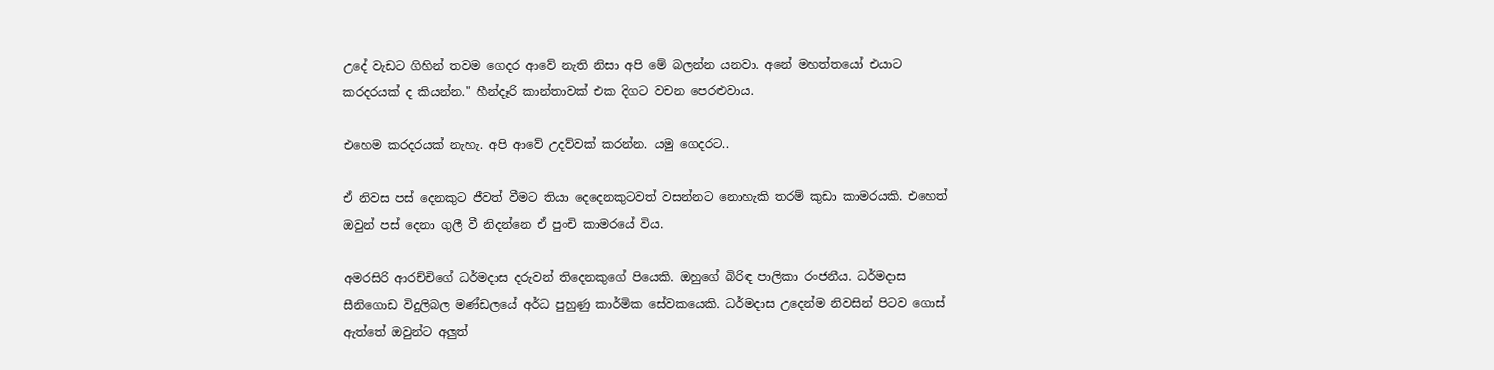උදේ වැඩට ගිහින් තවම ගෙදර ආවේ නැති නිසා අපි මේ බලන්න යනවා. අනේ මහත්තයෝ එයාට කරදරයක්‌ ද කියන්න." හීන්දෑරි කාන්තාවක්‌ එක දිගට වචන පෙරළුවාය.

එහෙම කරදරයක්‌ නැහැ. අපි ආවේ උදව්වක්‌ කරන්න. යමු ගෙදරට..

ඒ නිවස පස්‌ දෙනකුට ජීවත් වීමට තියා දෙදෙනකුටවත් වසන්නට නොහැකි තරම් කුඩා කාමරයකි. එහෙත් ඔවුන් පස්‌ දෙනා ගුලී වී නිදන්නෙ ඒ පුංචි කාමරයේ විය.

අමරසිරි ආරච්චිගේ ධර්මදාස දරුවන් තිදෙනකුගේ පියෙකි. ඔහුගේ බිරිඳ පාලිකා රංජනීය. ධර්මදාස සීනිගොඩ විදුලිබල මණ්‌ඩලයේ අර්ධ පුහුණු කාර්මික සේවකයෙකි. ධර්මදාස උදෙන්ම නිවසින් පිටව ගොස්‌ ඇත්තේ ඔවුන්ට අලුත්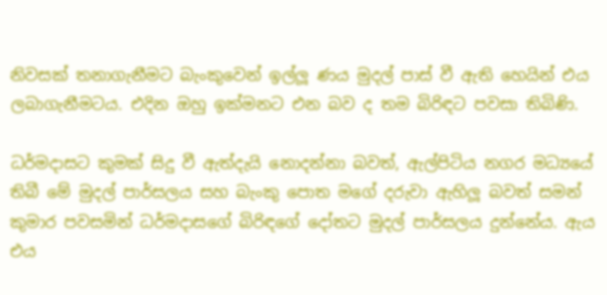නිවසක්‌ තනාගැනීමට බැංකුවෙන් ඉල්ලූ ණය මුදල් පාස්‌ වී ඇති හෙයින් එය ලබාගැනීමටය. එදින ඔහු ඉක්‌මනට එන බව ද තම බිරිඳට පවසා තිබිණි.

ධර්මදාසට කුමක්‌ සිදු වී ඇත්දැයි නොදන්නා බවත්, ඇල්පිටිය නගර මධ්‍යයේ තිබී මේ මුදල් පාර්සලය සහ බැංකු පොත මගේ දරුවා ඇහිලූ බවත් සමන් කුමාර පවසමින් ධර්මදාසගේ බිරිඳගේ දෝතට මුදල් පාර්සලය දුන්නේය. ඇය එය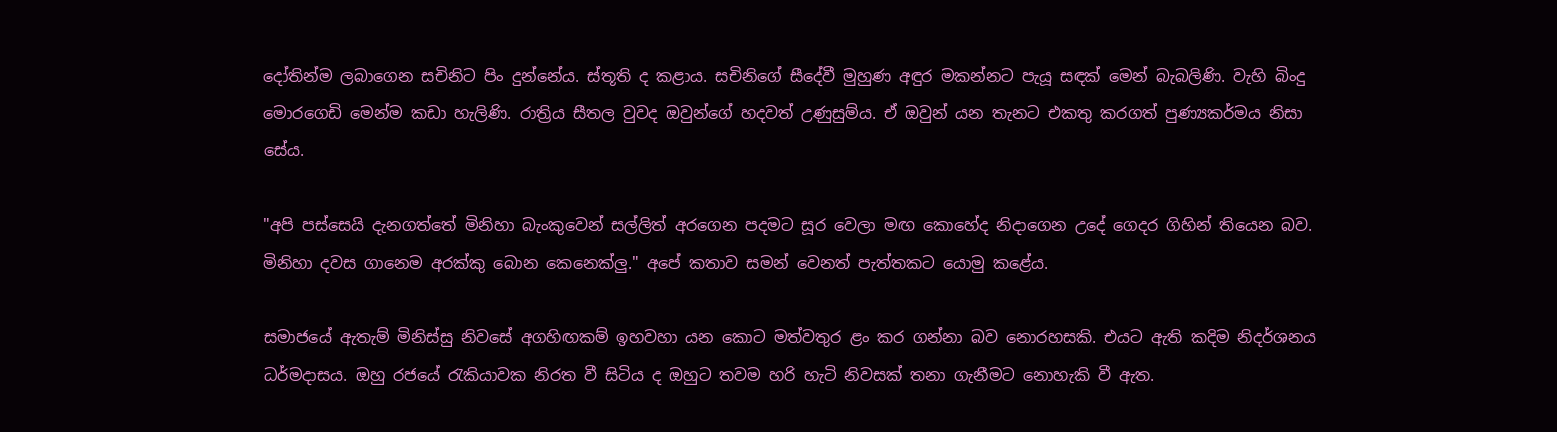දෝතින්ම ලබාගෙන සචිනිට පිං දුන්නේය. ස්‌තූති ද කළාය. සචිනිගේ සීදේවී මුහුණ අඳුර මකන්නට පැයූ සඳක්‌ මෙන් බැබලිණි. වැහි බිංදු මොරගෙඩි මෙන්ම කඩා හැලිණි. රාත්‍රිය සීතල වුවද ඔවුන්ගේ හදවත් උණුසුම්ය. ඒ ඔවුන් යන තැනට එකතු කරගත් පුණ්‍යකර්මය නිසා සේය.

"අපි පස්‌සෙයි දැනගත්තේ මිනිහා බැංකුවෙන් සල්ලිත් අරගෙන පදමට සූර වෙලා මඟ කොහේද නිදාගෙන උදේ ගෙදර ගිහින් තියෙන බව. මිනිහා දවස ගානෙම අරක්‌කු බොන කෙනෙක්‌ලු." අපේ කතාව සමන් වෙනත් පැත්තකට යොමු කළේය.

සමාජයේ ඇතැම් මිනිස්‌සු නිවසේ අගහිඟකම් ඉහවහා යන කොට මත්වතුර ළං කර ගන්නා බව නොරහසකි. එයට ඇති කදිම නිදර්ශනය ධර්මදාසය. ඔහු රජයේ රැකියාවක නිරත වී සිටිය ද ඔහුට තවම හරි හැටි නිවසක්‌ තනා ගැනීමට නොහැකි වී ඇත.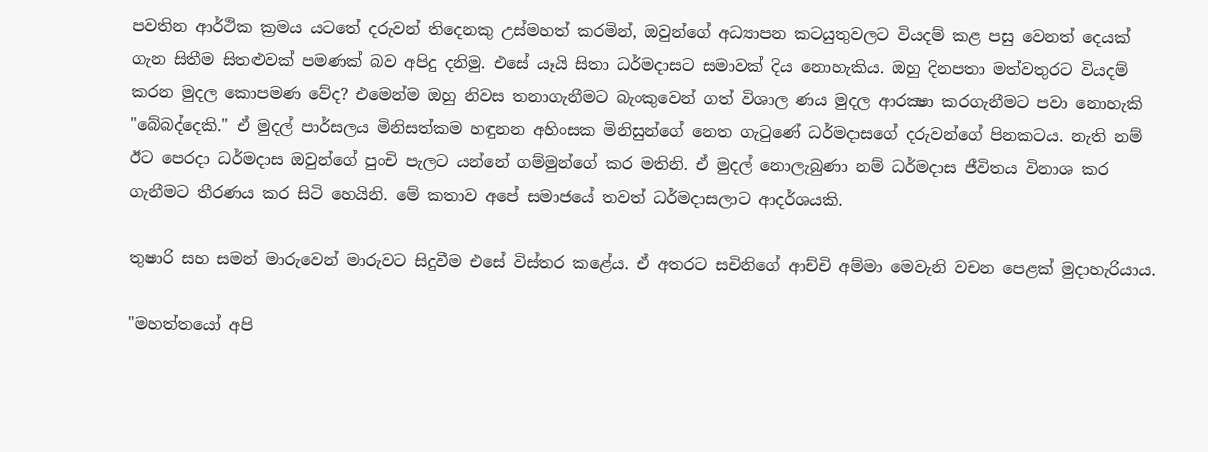පවතින ආර්ථික ක්‍රමය යටතේ දරුවන් තිදෙනකු උස්‌මහත් කරමින්, ඔවුන්ගේ අධ්‍යාපන කටයුතුවලට වියදම් කළ පසු වෙනත් දෙයක්‌ ගැන සිතීම සිතළුවක්‌ පමණක්‌ බව අපිදු දනිමු. එසේ යෑයි සිතා ධර්මදාසට සමාවක්‌ දිය නොහැකිය. ඔහු දිනපතා මත්වතුරට වියදම් කරන මුදල කොපමණ වේද? එමෙන්ම ඔහු නිවස තනාගැනීමට බැංකුවෙන් ගත් විශාල ණය මුදල ආරක්‍ෂා කරගැනීමට පවා නොහැකි "බේබද්දෙකි." ඒ මුදල් පාර්සලය මිනිසත්කම හඳුනන අහිංසක මිනිසුන්ගේ නෙත ගැටුණේ ධර්මදාසගේ දරුවන්ගේ පිනකටය. නැති නම් ඊට පෙරදා ධර්මදාස ඔවුන්ගේ පුංචි පැලට යන්නේ ගම්මුන්ගේ කර මතිනි. ඒ මුදල් නොලැබුණා නම් ධර්මදාස ජීවිතය විනාශ කර ගැනීමට තීරණය කර සිටි හෙයිනි. මේ කතාව අපේ සමාජයේ තවත් ධර්මදාසලාට ආදර්ශයකි.

තුෂාරි සහ සමන් මාරුවෙන් මාරුවට සිදුවීම එසේ විස්‌තර කළේය. ඒ අතරට සචිනිගේ ආච්චි අම්මා මෙවැනි වචන පෙළක්‌ මුදාහැරියාය.

"මහත්තයෝ අපි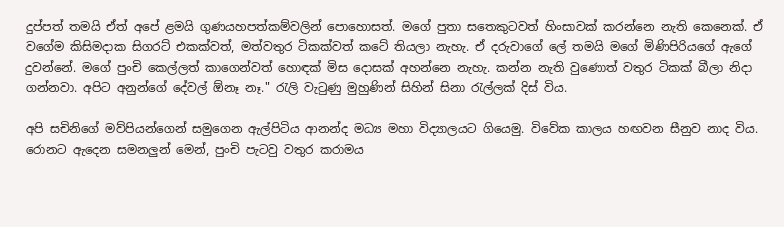දුප්පත් තමයි ඒත් අපේ ළමයි ගුණයහපත්කම්වලින් පොහොසත්. මගේ පුතා සතෙකුටවත් හිංසාවක්‌ කරන්නෙ නැති කෙනෙක්‌. ඒ වගේම කිසිමදාක සිගරට්‌ එකක්‌වත්, මත්වතුර ටිකක්‌වත් කටේ තියලා නැහැ. ඒ දරුවාගේ ලේ තමයි මගේ මිණිපිරියගේ ඇගේ දුවන්නේ. මගේ පුංචි කෙල්ලත් කාගෙන්වත් හොඳක්‌ මිස දොසක්‌ අහන්නෙ නැහැ. කන්න නැති වුණොත් වතුර ටිකක්‌ බීලා නිදා ගන්නවා. අපිට අනුන්ගේ දේවල් ඕනෑ නෑ." රැලි වැටුණු මුහුණින් සිහින් සිනා රැල්ලක්‌ දිස්‌ විය.

අපි සචිනිගේ මව්පියන්ගෙන් සමුගෙන ඇල්පිටිය ආනන්ද මධ්‍ය මහා විද්‍යාලයට ගියෙමු. විවේක කාලය හඟවන සීනුව නාද විය. රොනට ඇදෙන සමනලුන් මෙන්, පුංචි පැටවු වතුර කරාමය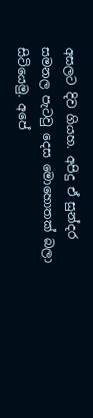අසලට දිව ගියහ. අපිදු ඒ සුන්දර සමනල පැටවු දෙස මොහොතක්‌ බලා සිටියෙමු. අපේ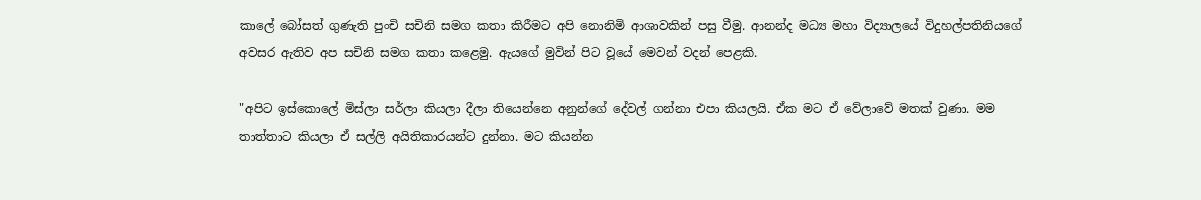කාලේ බෝසත් ගුණැති පුංචි සචිනි සමග කතා කිරීමට අපි නොනිමි ආශාවකින් පසු වීමු. ආනන්ද මධ්‍ය මහා විද්‍යාලයේ විදුහල්පතිනියගේ අවසර ඇතිව අප සචිනි සමග කතා කළෙමු. ඇයගේ මුවින් පිට වූයේ මෙවන් වදන් පෙළකි.

"අපිට ඉස්‌කොලේ මිස්‌ලා සර්ලා කියලා දීලා තියෙන්නෙ අනුන්ගේ දේවල් ගන්නා එපා කියලයි. ඒක මට ඒ වේලාවේ මතක්‌ වුණා. මම තාත්තාට කියලා ඒ සල්ලි අයිතිකාරයන්ට දුන්නා. මට කියන්න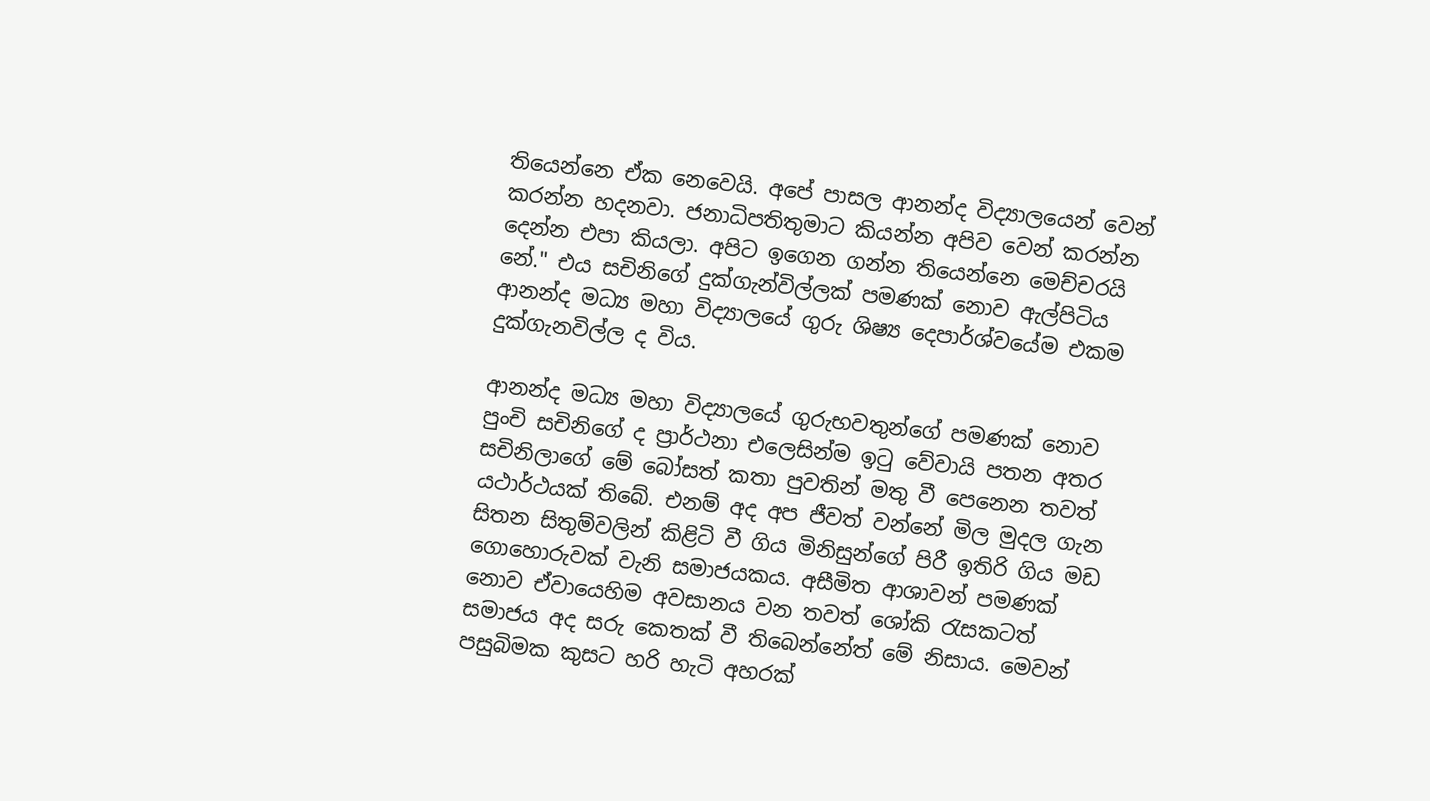තියෙන්නෙ ඒක නෙවෙයි. අපේ පාසල ආනන්ද විද්‍යාලයෙන් වෙන් කරන්න හදනවා. ජනාධිපතිතුමාට කියන්න අපිව වෙන් කරන්න දෙන්න එපා කියලා. අපිට ඉගෙන ගන්න තියෙන්නෙ මෙච්චරයි නේ." එය සචිනිගේ දුක්‌ගැන්විල්ලක්‌ පමණක්‌ නොව ඇල්පිටිය ආනන්ද මධ්‍ය මහා විද්‍යාලයේ ගුරු ශිෂ්‍ය දෙපාර්ශ්වයේම එකම දුක්‌ගැනවිල්ල ද විය.

ආනන්ද මධ්‍ය මහා විද්‍යාලයේ ගුරුභවතුන්ගේ පමණක්‌ නොව පුංචි සචිනිගේ ද ප්‍රාර්ථනා එලෙසින්ම ඉටු වේවායි පතන අතර සචිනිලාගේ මේ බෝසත් කතා පුවතින් මතු වී පෙනෙන තවත් යථාර්ථයක්‌ තිබේ. එනම් අද අප ජීවත් වන්නේ මිල මුදල ගැන සිතන සිතුම්වලින් කිළිටි වී ගිය මිනිසුන්ගේ පිරී ඉතිරි ගිය මඩ ගොහොරුවක්‌ වැනි සමාජයකය. අසීමිත ආශාවන් පමණක්‌ නොව ඒවායෙහිම අවසානය වන තවත් ශෝකි රැසකටත් සමාජය අද සරු කෙතක්‌ වී තිබෙන්නේත් මේ නිසාය. මෙවන් පසුබිමක කුසට හරි හැටි අහරක්‌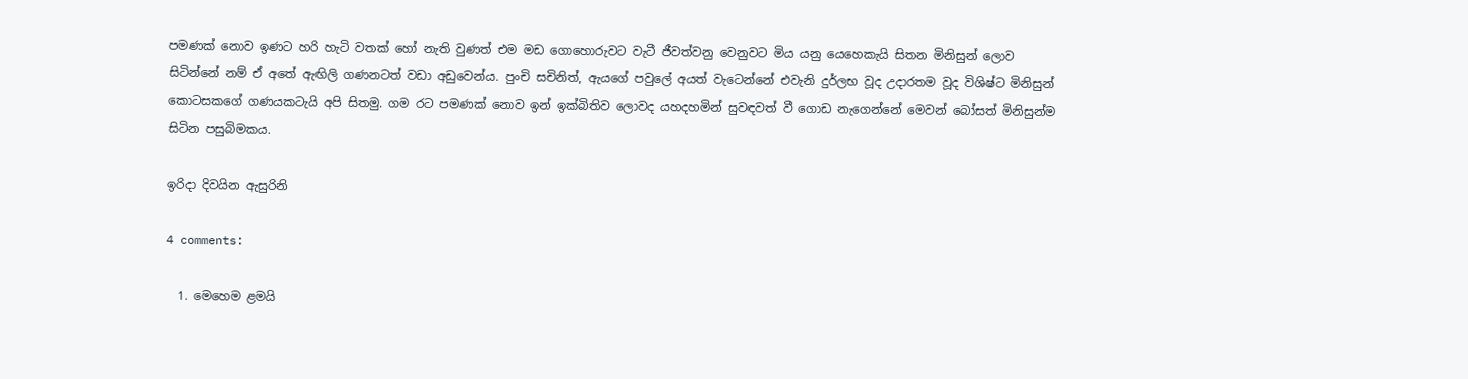පමණක්‌ නොව ඉණට හරි හැටි වතක්‌ හෝ නැති වුණත් එම මඩ ගොහොරුවට වැටී ජීවත්වනු වෙනුවට මිය යනු යෙහෙකැයි සිතන මිනිසුන් ලොව සිටින්නේ නම් ඒ අතේ ඇඟිලි ගණනටත් වඩා අඩුවෙන්ය. පුංචි සචිනිත්, ඇයගේ පවුලේ අයත් වැටෙන්නේ එවැනි දුර්ලභ වූද උදාරතම වූද විශිෂ්ට මිනිසුන් කොටසකගේ ගණයකටැයි අපි සිතමු. ගම රට පමණක්‌ නොව ඉන් ඉක්‌බිතිව ලොවද යහදහමින් සුවඳවත් වී ගොඩ නැගෙන්නේ මෙවන් බෝසත් මිනිසුන්ම සිටින පසුබිමකය.

ඉරිදා දිවයින ඇසුරිනි

4 comments:

  1. මෙහෙම ළමයි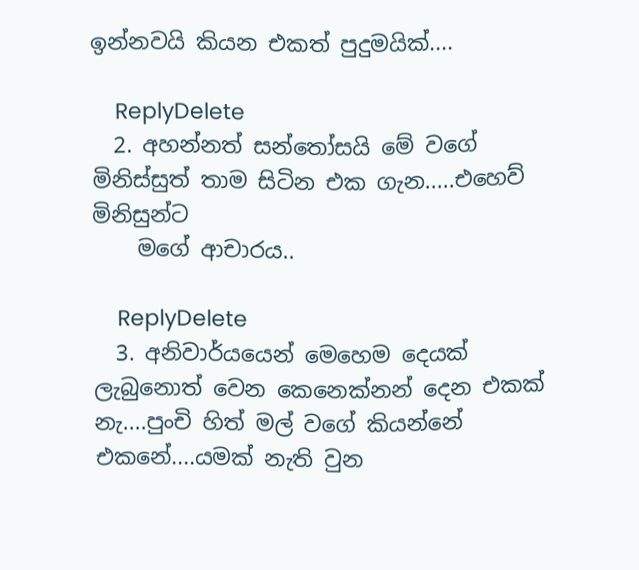ඉන්නවයි කියන එකත් පුදුමයික්....

    ReplyDelete
  2. අහන්නත් සන්තෝසයි මේ වගේ මිනිස්සුත් තාම සිටින එක ගැන.....එහෙව් මිනිසුන්ට
    මගේ ආචාරය..

    ReplyDelete
  3. අනිවාර්යයෙන් මෙහෙම දෙයක් ලැබුනොත් වෙන කෙනෙක්නන් දෙන එකක් නැ....පුංචි හිත් මල් වගේ කියන්නේ එකනේ....යමක් නැති වුන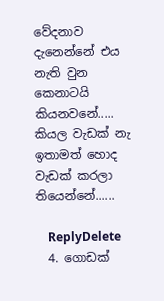වේදනාව දැනෙන්නේ එය නැති වුන කෙනාටයි කියනවනේ..... කියල වැඩක්‌ නැ ඉතාමත් හොද වැඩක්‌ කරලා තියෙන්නේ......

    ReplyDelete
  4. ගොඩක්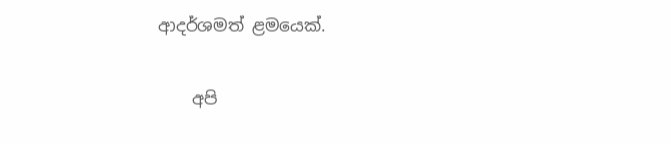ආදර්ශමත් ළමයෙක්.

    අපි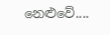නෙළුවේ....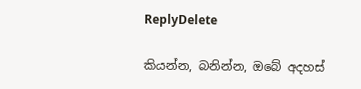ReplyDelete

කියන්න, බනින්න, ඔබේ අදහස්